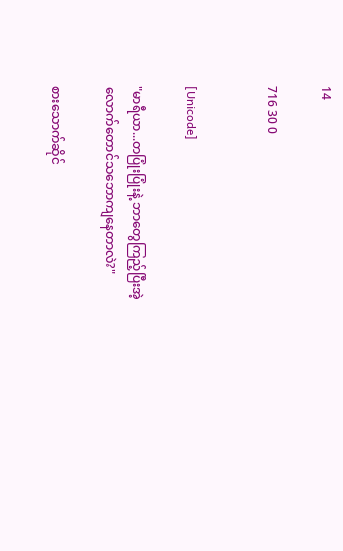14

716 30 0


[Unicode]

"မာရီယာ...တပြုံးပြုံးနဲ့ ဘာတွေကြည့်ပြီးအဲ့လောက်တောင်သဘောကျနေတာလဲ?"

စားသောက်ဆိုင်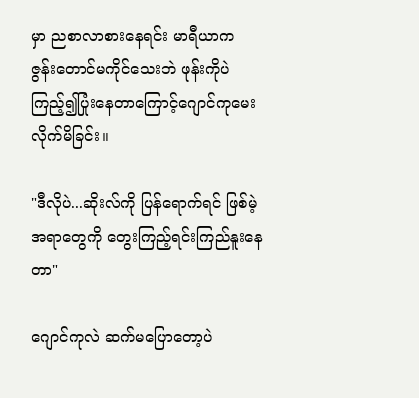မှာ ညစာလာစားနေရင်း မာရီယာက ဇွန်းတောင်မကိုင်သေးဘဲ ဖုန်းကိုပဲကြည့်၍ပြုံးနေတာကြောင့်ဂျောင်ကုမေးလိုက်မိခြင်း။

"ဒီလိုပဲ...ဆိုးလ်ကို ပြန်ရောက်ရင် ဖြစ်မဲ့အရာတွေကို တွေးကြည့်ရင်းကြည်နူးနေတာ"

ဂျောင်ကုလဲ ဆက်မပြောတော့ပဲ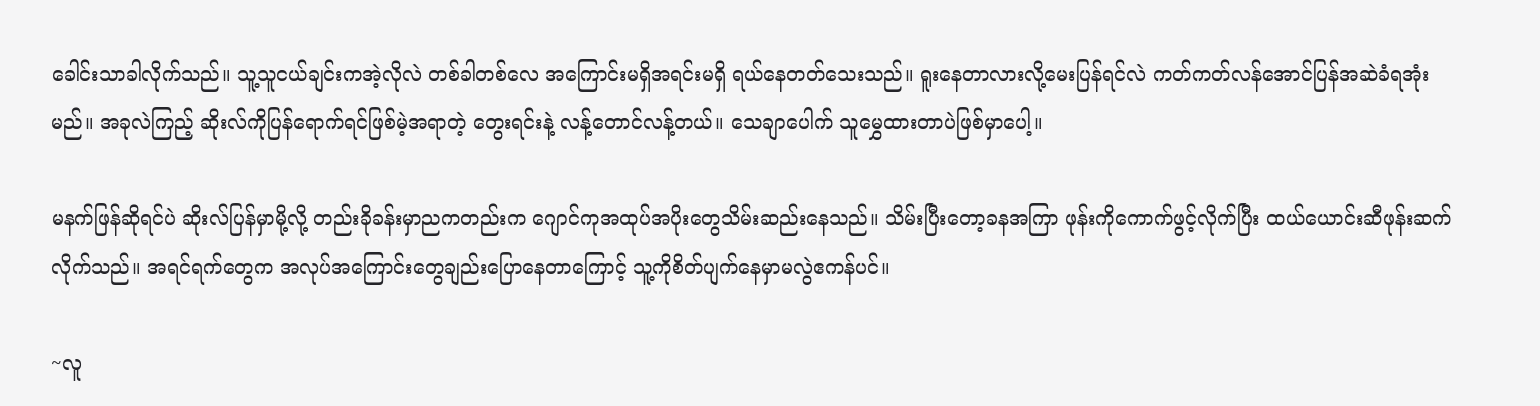ခေါင်းသာခါလိုက်သည်။ သူ့သူငယ်ချင်းကအဲ့လိုလဲ တစ်ခါတစ်လေ အကြောင်းမရှိအရင်းမရှိ ရယ်နေတတ်သေးသည်။ ရူးနေတာလားလို့မေးပြန်ရင်လဲ ကတ်ကတ်လန်အောင်ပြန်အဆဲခံရအုံးမည်။ အခုလဲကြည့် ဆိုးလ်ကိုပြန်ရောက်ရင်ဖြစ်မဲ့အရာတဲ့ တွေးရင်းနဲ့ လန့်တောင်လန့်တယ်။ သေချာပေါက် သူမွှေထားတာပဲဖြစ်မှာပေါ့။

မနက်ဖြန်ဆိုရင်ပဲ ဆိုးလ်ပြန်မှာမို့လို့ တည်းခိုခန်းမှာညကတည်းက ဂျောင်ကုအထုပ်အပိုးတွေသိမ်းဆည်းနေသည်။ သိမ်းပြီးတော့ခနအကြာ ဖုန်းကိုကောက်ဖွင့်လိုက်ပြီး ထယ်ယောင်းဆီဖုန်းဆက်လိုက်သည်။ အရင်ရက်တွေက အလုပ်အကြောင်းတွေချည်းပြောနေတာကြောင့် သူ့ကိုစိတ်ပျက်နေမှာမလွဲဧကန်ပင်။

~လူ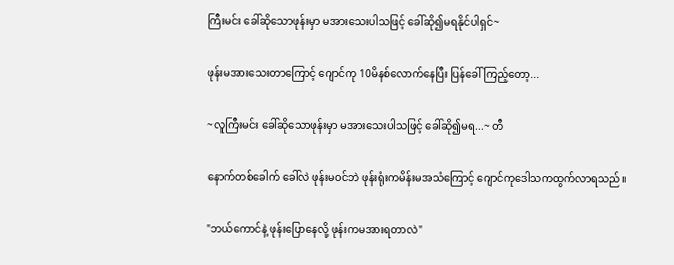ကြီးမင်း ခေါ်ဆိုသောဖုန်းမှာ မအားသေးပါသဖြင့် ခေါ်ဆို၍မရနိုင်ပါရှင်~

ဖုန်းမအားသေးတာကြောင့် ဂျောင်ကု 10မိနစ်လောက်နေပြီး ပြန်ခေါ်ကြည့်တော့...

~လူကြီးမင်း ခေါ်ဆိုသောဖုန်းမှာ မအားသေးပါသဖြင့် ခေါ်ဆို၍မရ...~ တီ

နောက်တစ်ခေါက် ခေါ်လဲ ဖုန်းမဝင်ဘဲ ဖုန်းရုံးကမိန်းမအသံကြောင့် ဂျောင်ကုဒေါသကထွက်လာရသည်။

"ဘယ်ကောင်နဲ့ ဖုန်းပြောနေလို့ ဖုန်းကမအားရတာလဲ"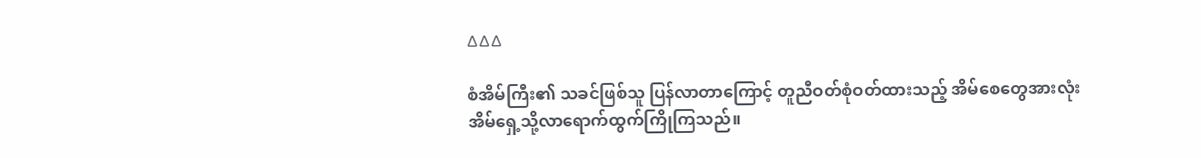∆∆∆

စံအိမ်ကြီး၏ သခင်ဖြစ်သူ ပြန်လာတာကြောင့် တူညီဝတ်စုံဝတ်ထားသည့် အိမ်စေတွေအားလုံး အိမ်ရှေ့သို့လာရောက်ထွက်ကြိုကြသည်။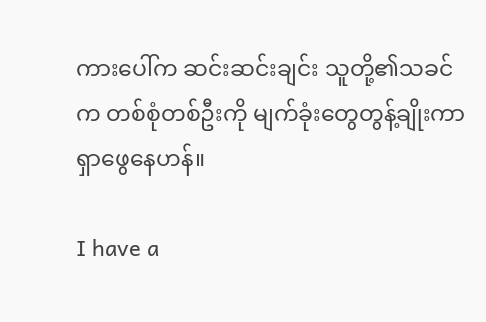ကားပေါ်က ဆင်းဆင်းချင်း သူတို့၏သခင်က တစ်စုံတစ်ဦးကို မျက်ခုံးတွေတွန့်ချိုးကာ ရှာဖွေနေဟန်။

I have a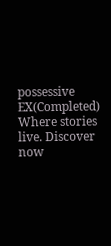possessive EX(Completed) Where stories live. Discover now